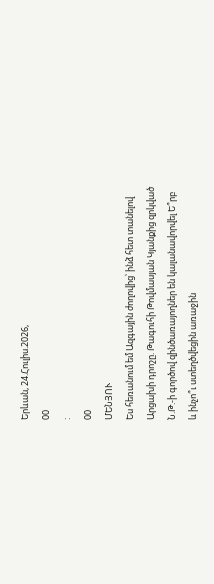Երևան, 24.Հուլիս.2026,
00
:
00
ՄԵՆՅՈՒ
Ես հեռանում եմ Ազգային ժողովից՝ ինձ հետ տանելով Արցախի դրոշը. Թագուհի Թովմասյան Կյանքից զրկված Ն.Թ.-ի գործով զինծառայողներ են կալանավորվել Ե՞րբ և ինչո՞ւ ստեղծվեցին առաջին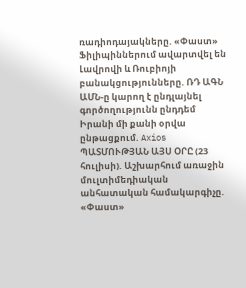ռադիոդայակները. «Փաստ» Ֆիլիպիններում ավարտվել են Լավրովի և Ռուբիոյի բանակցությունները. ՌԴ ԱԳՆ ԱՄՆ-ը կարող է ընդլայնել գործողությունն ընդդեմ Իրանի մի քանի օրվա ընթացքում. Axios ՊԱՏՄՈՒԹՅԱՆ ԱՅՍ ՕՐԸ (23 հուլիսի). Աշխարհում առաջին մուլտիմեդիական անհատական համակարգիչը. «Փաստ»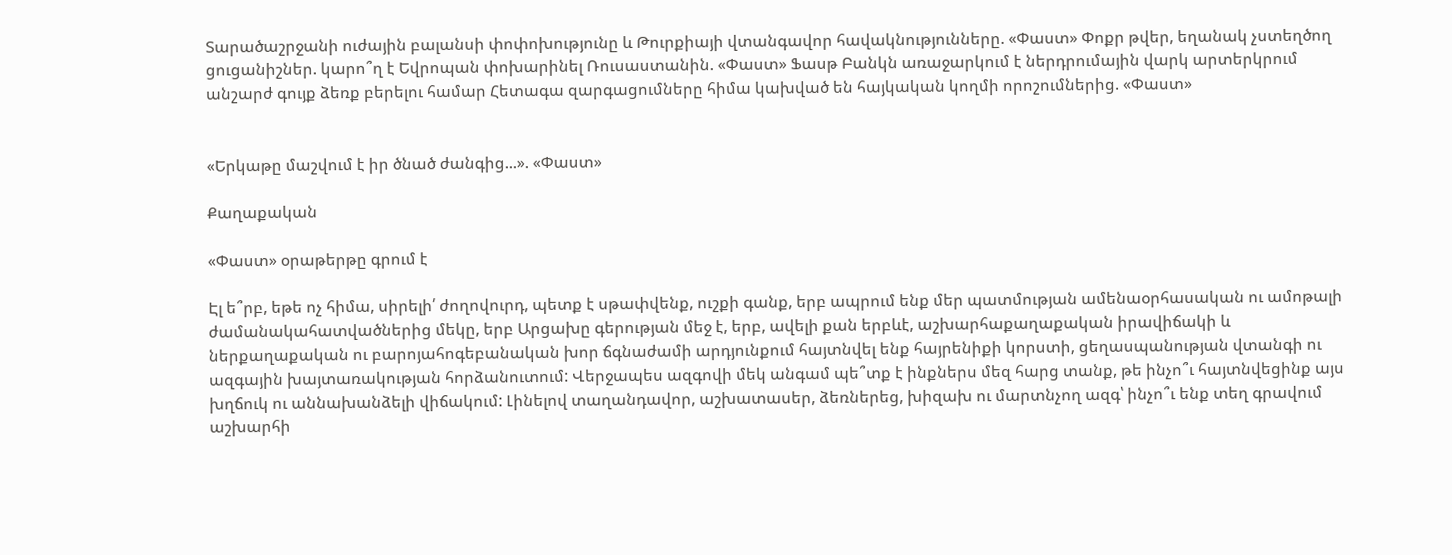Տարածաշրջանի ուժային բալանսի փոփոխությունը և Թուրքիայի վտանգավոր հավակնությունները. «Փաստ» Փոքր թվեր, եղանակ չստեղծող ցուցանիշներ. կարո՞ղ է Եվրոպան փոխարինել Ռուսաստանին. «Փաստ» Ֆասթ Բանկն առաջարկում է ներդրումային վարկ արտերկրում անշարժ գույք ձեռք բերելու համար Հետագա զարգացումները հիմա կախված են հայկական կողմի որոշումներից. «Փաստ»


«Երկաթը մաշվում է իր ծնած ժանգից...». «Փաստ»

Քաղաքական

«Փաստ» օրաթերթը գրում է

Էլ ե՞րբ, եթե ոչ հիմա, սիրելի՛ ժողովուրդ, պետք է սթափվենք, ուշքի գանք, երբ ապրում ենք մեր պատմության ամենաօրհասական ու ամոթալի ժամանակահատվածներից մեկը, երբ Արցախը գերության մեջ է, երբ, ավելի քան երբևէ, աշխարհաքաղաքական իրավիճակի և ներքաղաքական ու բարոյահոգեբանական խոր ճգնաժամի արդյունքում հայտնվել ենք հայրենիքի կորստի, ցեղասպանության վտանգի ու ազգային խայտառակության հորձանուտում: Վերջապես ազգովի մեկ անգամ պե՞տք է ինքներս մեզ հարց տանք, թե ինչո՞ւ հայտնվեցինք այս խղճուկ ու աննախանձելի վիճակում: Լինելով տաղանդավոր, աշխատասեր, ձեռներեց, խիզախ ու մարտնչող ազգ՝ ինչո՞ւ ենք տեղ գրավում աշխարհի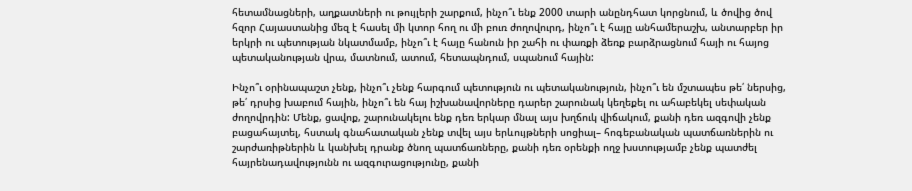հետամնացների, աղքատների ու թույլերի շարքում, ինչո՞ւ ենք 2000 տարի անընդհատ կորցնում, և ծովից ծով հզոր Հայաստանից մեզ է հասել մի կտոր հող ու մի բուռ ժողովուրդ, ինչո՞ւ է հայը անհամերաշխ, անտարբեր իր երկրի ու պետության նկատմամբ, ինչո՞ւ է հայը հանուն իր շահի ու փառքի ձեռք բարձրացնում հայի ու հայոց պետականության վրա, մատնում, ատում, հետապնդում, սպանում հային:

Ինչո՞ւ օրինապաշտ չենք, ինչո՞ւ չենք հարգում պետություն ու պետականություն, ինչո՞ւ են մշտապես թե՛ ներսից, թե՛ դրսից խաբում հային, ինչո՞ւ են հայ իշխանավորները դարեր շարունակ կեղեքել ու ահաբեկել սեփական ժողովրդին: Մենք, ցավոք, շարունակելու ենք դեռ երկար մնալ այս խղճուկ վիճակում, քանի դեռ ազգովի չենք բացահայտել, հստակ գնահատական չենք տվել այս երևույթների սոցիալ– հոգեբանական պատճառներին ու շարժառիթներին և կանխել դրանք ծնող պատճառները, քանի դեռ օրենքի ողջ խստությամբ չենք պատժել հայրենադավությունն ու ազգուրացությունը, քանի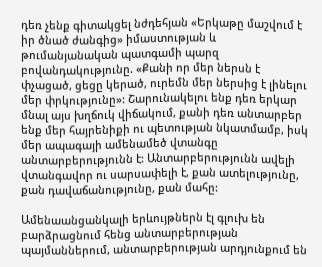դեռ չենք գիտակցել նժդեհյան «Երկաթը մաշվում է իր ծնած ժանգից» իմաստության և թումանյանական պատգամի պարզ բովանդակությունը. «Քանի որ մեր ներսն է փչացած, ցեցը կերած, ուրեմն մեր ներսից է լինելու մեր փրկությունը»: Շարունակելու ենք դեռ երկար մնալ այս խղճուկ վիճակում, քանի դեռ անտարբեր ենք մեր հայրենիքի ու պետության նկատմամբ, իսկ մեր ապագայի ամենամեծ վտանգը անտարբերությունն է: Անտարբերությունն ավելի վտանգավոր ու սարսափելի է, քան ատելությունը, քան դավաճանությունը, քան մահը:

Ամենաանցանկալի երևույթներն էլ գլուխ են բարձրացնում հենց անտարբերության պայմաններում, անտարբերության արդյունքում են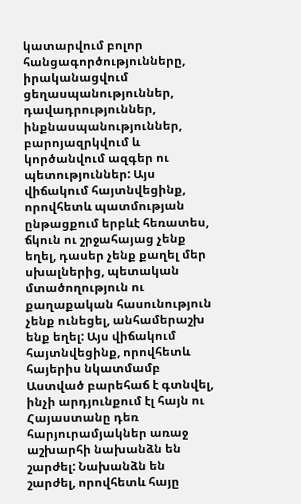կատարվում բոլոր հանցագործությունները, իրականացվում ցեղասպանություններ, դավադրություններ, ինքնասպանություններ, բարոյազրկվում և կործանվում ազգեր ու պետություններ: Այս վիճակում հայտնվեցինք, որովհետև պատմության ընթացքում երբևէ հեռատես, ճկուն ու շրջահայաց չենք եղել, դասեր չենք քաղել մեր սխալներից, պետական մտածողություն ու քաղաքական հասունություն չենք ունեցել, անհամերաշխ ենք եղել: Այս վիճակում հայտնվեցինք, որովհետև հայերիս նկատմամբ Աստված բարեհաճ է գտնվել, ինչի արդյունքում էլ հայն ու Հայաստանը դեռ հարյուրամյակներ առաջ աշխարհի նախանձն են շարժել: Նախանձն են շարժել, որովհետև հայը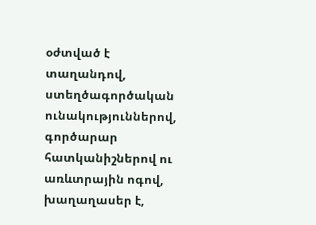օժտված է տաղանդով, ստեղծագործական ունակություններով, գործարար հատկանիշներով ու առևտրային ոգով, խաղաղասեր է,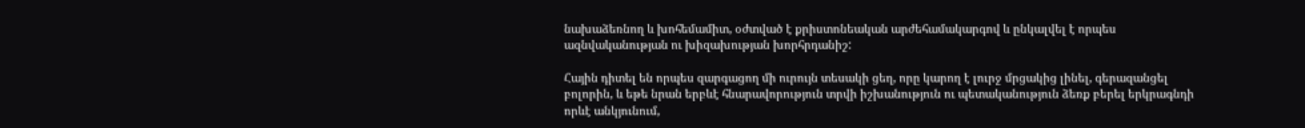նախաձեռնող և խոհեմամիտ, օժտված է քրիստոնեական արժեհամակարգով և ընկալվել է որպես ազնվականության ու խիզախության խորհրդանիշ:

Հային դիտել են որպես զարգացող մի ուրույն տեսակի ցեղ, որը կարող է լուրջ մրցակից լինել, գերազանցել բոլորին, և եթե նրան երբևէ հնարավորություն տրվի իշխանություն ու պետականություն ձեռք բերել երկրագնդի որևէ անկյունում,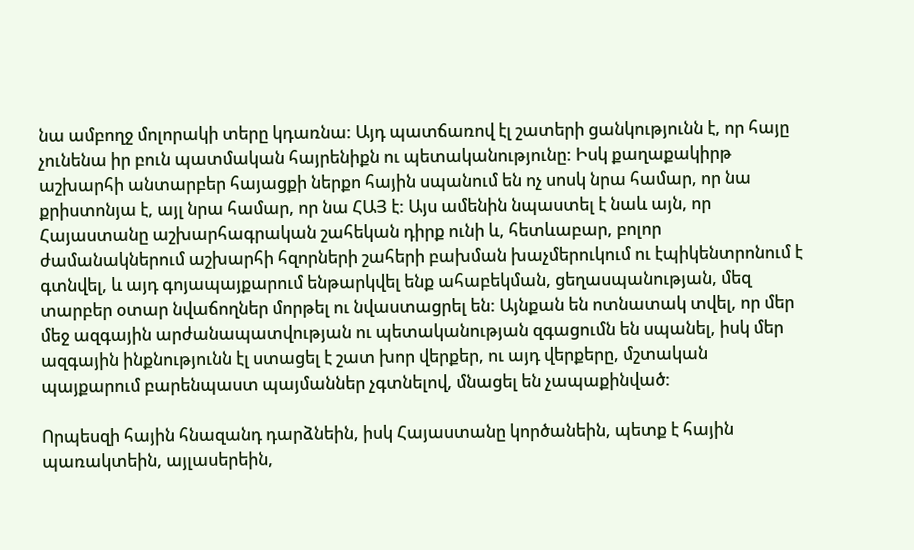նա ամբողջ մոլորակի տերը կդառնա: Այդ պատճառով էլ շատերի ցանկությունն է, որ հայը չունենա իր բուն պատմական հայրենիքն ու պետականությունը: Իսկ քաղաքակիրթ աշխարհի անտարբեր հայացքի ներքո հային սպանում են ոչ սոսկ նրա համար, որ նա քրիստոնյա է, այլ նրա համար, որ նա ՀԱՅ է: Այս ամենին նպաստել է նաև այն, որ Հայաստանը աշխարհագրական շահեկան դիրք ունի և, հետևաբար, բոլոր ժամանակներում աշխարհի հզորների շահերի բախման խաչմերուկում ու էպիկենտրոնում է գտնվել, և այդ գոյապայքարում ենթարկվել ենք ահաբեկման, ցեղասպանության, մեզ տարբեր օտար նվաճողներ մորթել ու նվաստացրել են: Այնքան են ոտնատակ տվել, որ մեր մեջ ազգային արժանապատվության ու պետականության զգացումն են սպանել, իսկ մեր ազգային ինքնությունն էլ ստացել է շատ խոր վերքեր, ու այդ վերքերը, մշտական պայքարում բարենպաստ պայմաններ չգտնելով, մնացել են չապաքինված:

Որպեսզի հային հնազանդ դարձնեին, իսկ Հայաստանը կործանեին, պետք է հային պառակտեին, այլասերեին,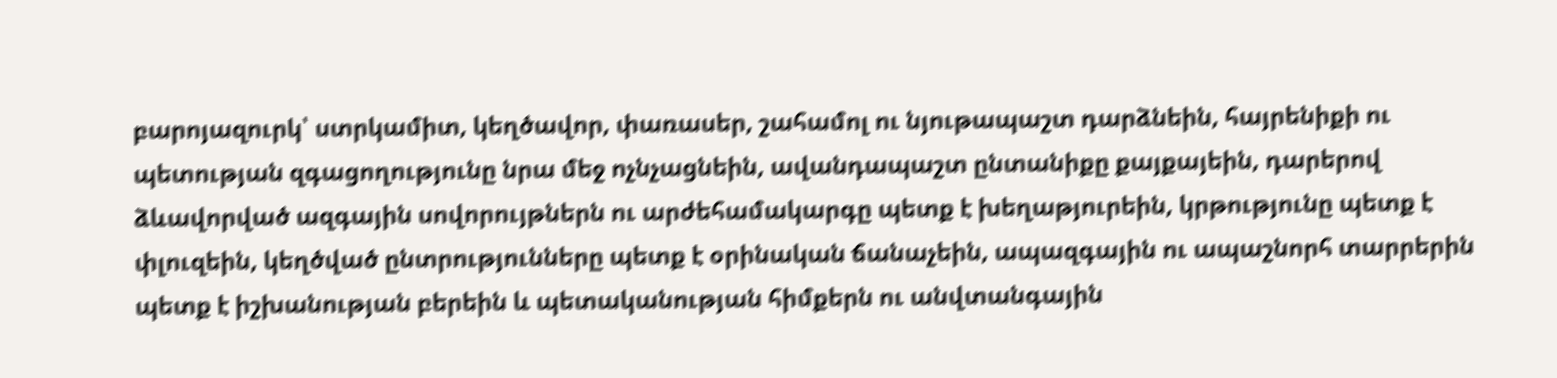բարոյազուրկ՝ ստրկամիտ, կեղծավոր, փառասեր, շահամոլ ու նյութապաշտ դարձնեին, հայրենիքի ու պետության զգացողությունը նրա մեջ ոչնչացնեին, ավանդապաշտ ընտանիքը քայքայեին, դարերով ձևավորված ազգային սովորույթներն ու արժեհամակարգը պետք է խեղաթյուրեին, կրթությունը պետք է փլուզեին, կեղծված ընտրությունները պետք է օրինական ճանաչեին, ապազգային ու ապաշնորհ տարրերին պետք է իշխանության բերեին և պետականության հիմքերն ու անվտանգային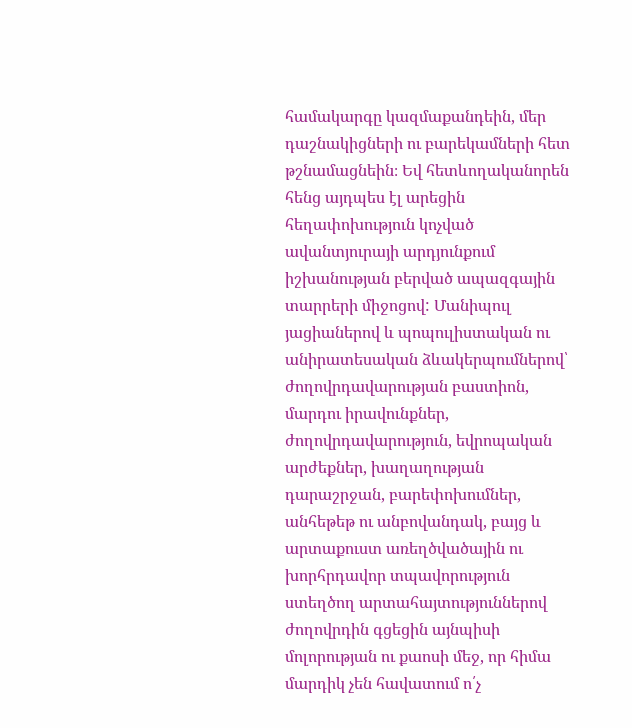համակարգը կազմաքանդեին, մեր դաշնակիցների ու բարեկամների հետ թշնամացնեին։ Եվ հետևողականորեն հենց այդպես էլ արեցին հեղափոխություն կոչված ավանտյուրայի արդյունքում իշխանության բերված ապազգային տարրերի միջոցով: Մանիպուլ յացիաներով և պոպուլիստական ու անիրատեսական ձևակերպումներով՝ ժողովրդավարության բաստիոն, մարդու իրավունքներ, ժողովրդավարություն, եվրոպական արժեքներ, խաղաղության դարաշրջան, բարեփոխումներ, անհեթեթ ու անբովանդակ, բայց և արտաքուստ առեղծվածային ու խորհրդավոր տպավորություն ստեղծող արտահայտություններով ժողովրդին գցեցին այնպիսի մոլորության ու քաոսի մեջ, որ հիմա մարդիկ չեն հավատում ո՛չ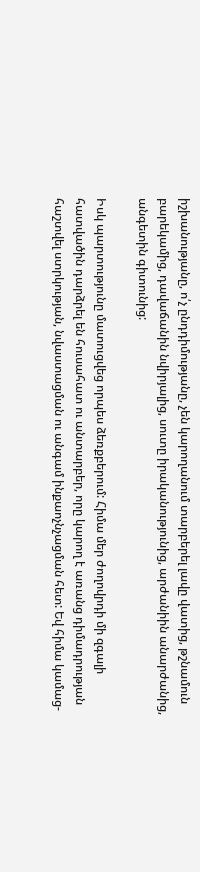իշխանությանը, ո՛չ ընդդիմությանը, չեն կարողանում տարբերել լավը վատից, թշնամուն բարեկամից, դավաճանին նվիրյալից, սուտը իրականությունից, արժանիին անարժանից, անգետին գիտունից:

Իսկ պարտությունը մատուցվեց որպես ձեռքբերում: Հիմա մեր ժողովրդի մի զգալի հատվածին դարձրել են հուսահատ ու անտարբեր, որը կարող է առանց դիմադրության հաշտվել ստրկության, նվաստացման ու անգամ ինքաոչնչացման հետ: Եվ հիմա կամաց-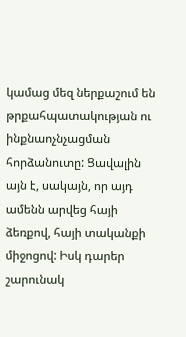կամաց մեզ ներքաշում են թրքահպատակության ու ինքնաոչնչացման հորձանուտը: Ցավալին այն է, սակայն, որ այդ ամենն արվեց հայի ձեռքով, հայի տականքի միջոցով: Իսկ դարեր շարունակ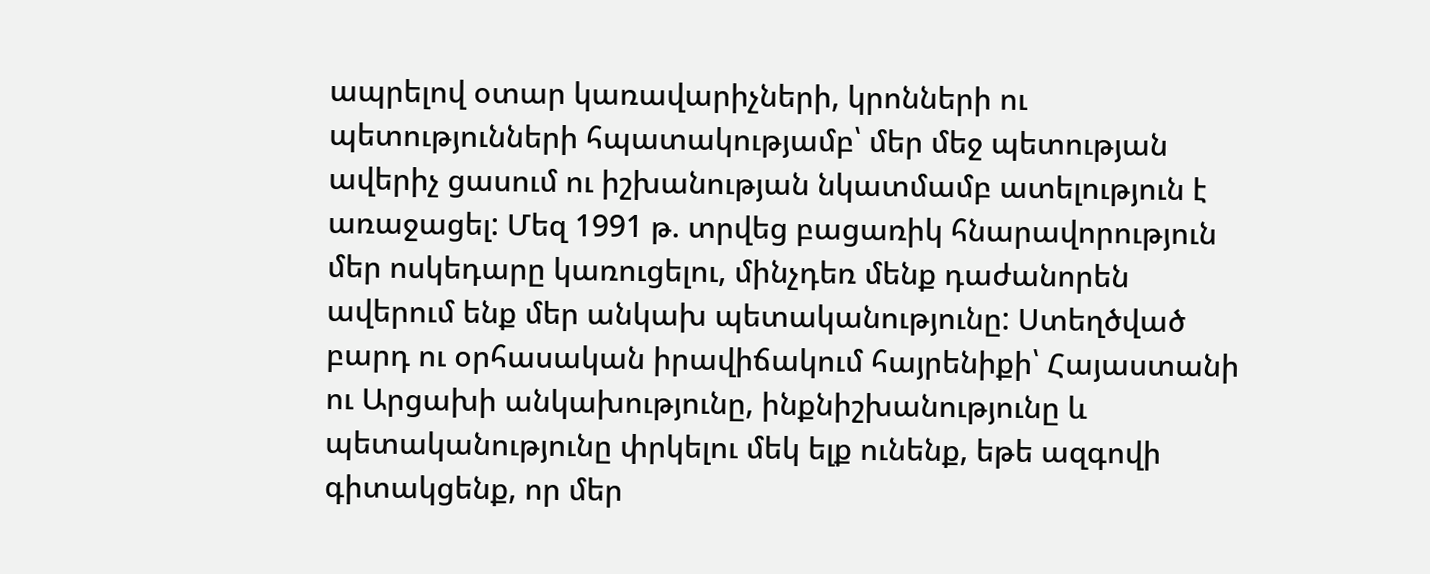ապրելով օտար կառավարիչների, կրոնների ու պետությունների հպատակությամբ՝ մեր մեջ պետության ավերիչ ցասում ու իշխանության նկատմամբ ատելություն է առաջացել: Մեզ 1991 թ. տրվեց բացառիկ հնարավորություն մեր ոսկեդարը կառուցելու, մինչդեռ մենք դաժանորեն ավերում ենք մեր անկախ պետականությունը: Ստեղծված բարդ ու օրհասական իրավիճակում հայրենիքի՝ Հայաստանի ու Արցախի անկախությունը, ինքնիշխանությունը և պետականությունը փրկելու մեկ ելք ունենք, եթե ազգովի գիտակցենք, որ մեր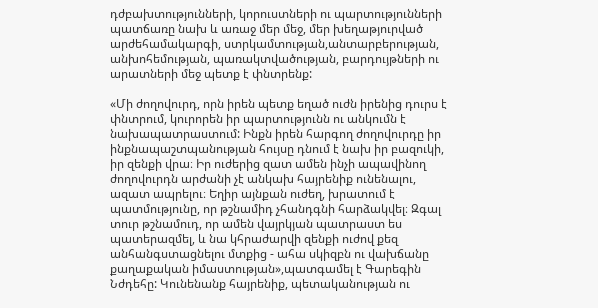դժբախտությունների, կորուստների ու պարտությունների պատճառը նախ և առաջ մեր մեջ, մեր խեղաթյուրված արժեհամակարգի, ստրկամտության,անտարբերության, անխոհեմության, պառակտվածության, բարդույթների ու արատների մեջ պետք է փնտրենք:

«Մի ժողովուրդ, որն իրեն պետք եղած ուժն իրենից դուրս է փնտրում, կուրորեն իր պարտությունն ու անկումն է նախապատրաստում: Ինքն իրեն հարգող ժողովուրդը իր ինքնապաշտպանության հույսը դնում է նախ իր բազուկի, իր զենքի վրա։ Իր ուժերից զատ ամեն ինչի ապավինող ժողովուրդն արժանի չէ անկախ հայրենիք ունենալու, ազատ ապրելու։ Եղիր այնքան ուժեղ, խրատում է պատմությունը, որ թշնամիդ չհանդգնի հարձակվել։ Զգալ տուր թշնամուդ, որ ամեն վայրկյան պատրաստ ես պատերազմել, և նա կհրաժարվի զենքի ուժով քեզ անհանգստացնելու մտքից - ահա սկիզբն ու վախճանը քաղաքական իմաստության»,պատգամել է Գարեգին Նժդեհը: Կունենանք հայրենիք, պետականության ու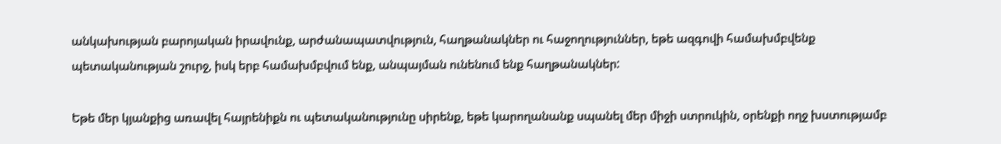անկախության բարոյական իրավունք, արժանապատվություն, հաղթանակներ ու հաջողություններ, եթե ազգովի համախմբվենք պետականության շուրջ, իսկ երբ համախմբվում ենք, անպայման ունենում ենք հաղթանակներ:

Եթե մեր կյանքից առավել հայրենիքն ու պետականությունը սիրենք, եթե կարողանանք սպանել մեր միջի ստրուկին, օրենքի ողջ խստությամբ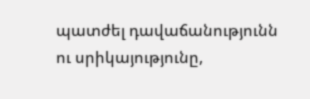պատժել դավաճանությունն ու սրիկայությունը,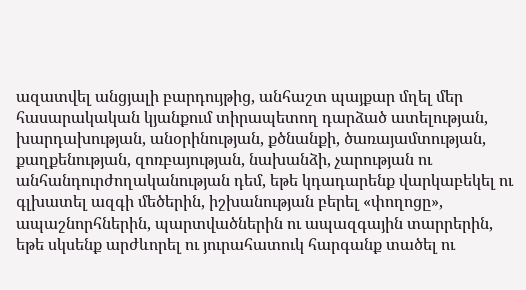ազատվել անցյալի բարդույթից, անհաշտ պայքար մղել մեր հասարակական կյանքում տիրապետող դարձած ատելության, խարդախության, անօրինության, քծնանքի, ծառայամտության, քաղքենության, զոռբայության, նախանձի, չարության ու անհանդուրժողականության դեմ, եթե կդադարենք վարկաբեկել ու գլխատել ազգի մեծերին, իշխանության բերել «փողոցը», ապաշնորհներին, պարտվածներին ու ապազգային տարրերին, եթե սկսենք արժևորել ու յուրահատուկ հարգանք տածել ու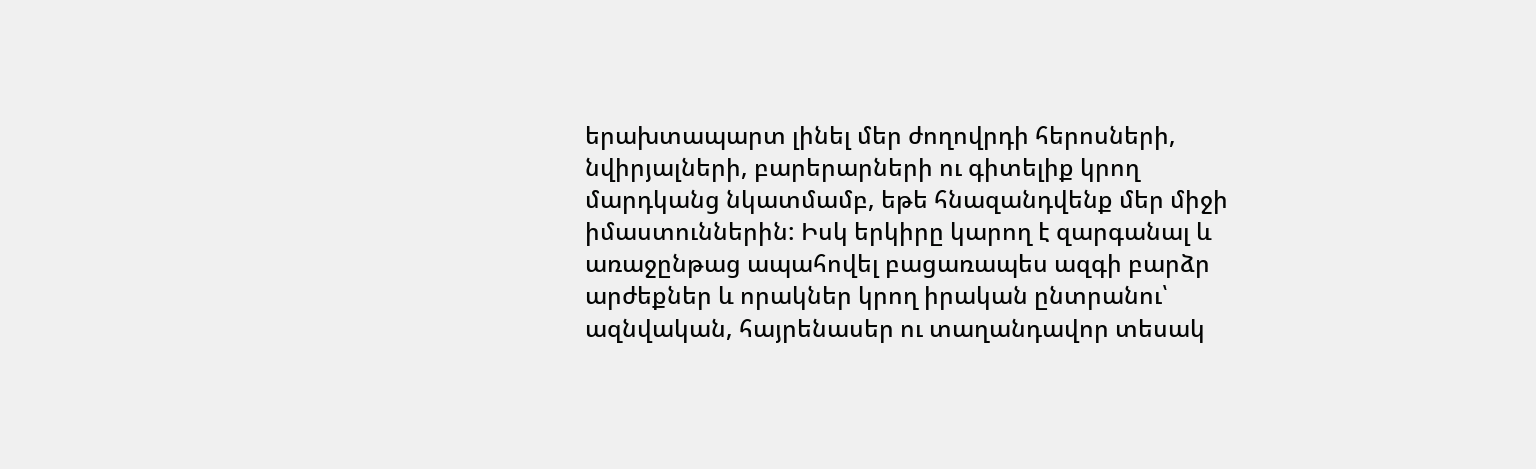երախտապարտ լինել մեր ժողովրդի հերոսների, նվիրյալների, բարերարների ու գիտելիք կրող մարդկանց նկատմամբ, եթե հնազանդվենք մեր միջի իմաստուններին: Իսկ երկիրը կարող է զարգանալ և առաջընթաց ապահովել բացառապես ազգի բարձր արժեքներ և որակներ կրող իրական ընտրանու՝ ազնվական, հայրենասեր ու տաղանդավոր տեսակ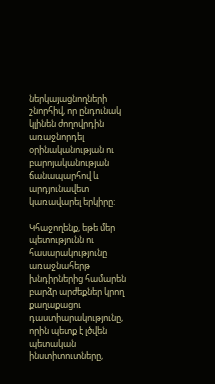ներկայացնողների շնորհիվ, որ ընդունակ կլինեն ժողովրդին առաջնորդել օրինականության ու բարոյականության ճանապարհով և արդյունավետ կառավարել երկիրը:

Կհաջողենք, եթե մեր պետությունն ու հասարակությունը առաջնահերթ խնդիրներից համարեն բարձր արժեքներ կրող քաղաքացու դաստիարակությունը, որին պետք է լծվեն պետական ինստիտուտները,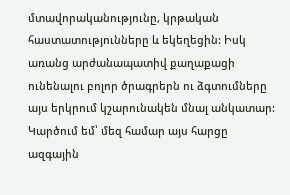մտավորականությունը, կրթական հաստատությունները և եկեղեցին: Իսկ առանց արժանապատիվ քաղաքացի ունենալու բոլոր ծրագրերն ու ձգտումները այս երկրում կշարունակեն մնալ անկատար: Կարծում եմ՝ մեզ համար այս հարցը ազգային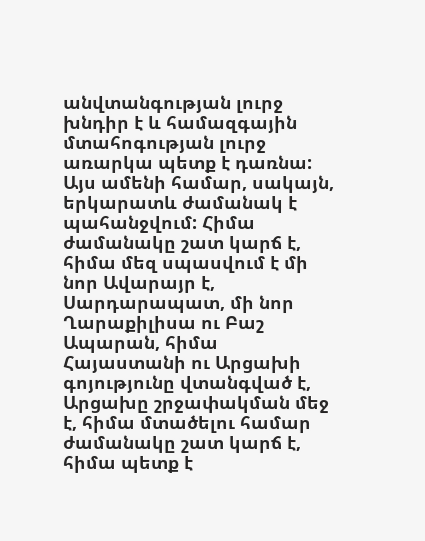անվտանգության լուրջ խնդիր է և համազգային մտահոգության լուրջ առարկա պետք է դառնա: Այս ամենի համար, սակայն, երկարատև ժամանակ է պահանջվում: Հիմա ժամանակը շատ կարճ է, հիմա մեզ սպասվում է մի նոր Ավարայր է, Սարդարապատ, մի նոր Ղարաքիլիսա ու Բաշ Ապարան, հիմա Հայաստանի ու Արցախի գոյությունը վտանգված է, Արցախը շրջափակման մեջ է, հիմա մտածելու համար ժամանակը շատ կարճ է, հիմա պետք է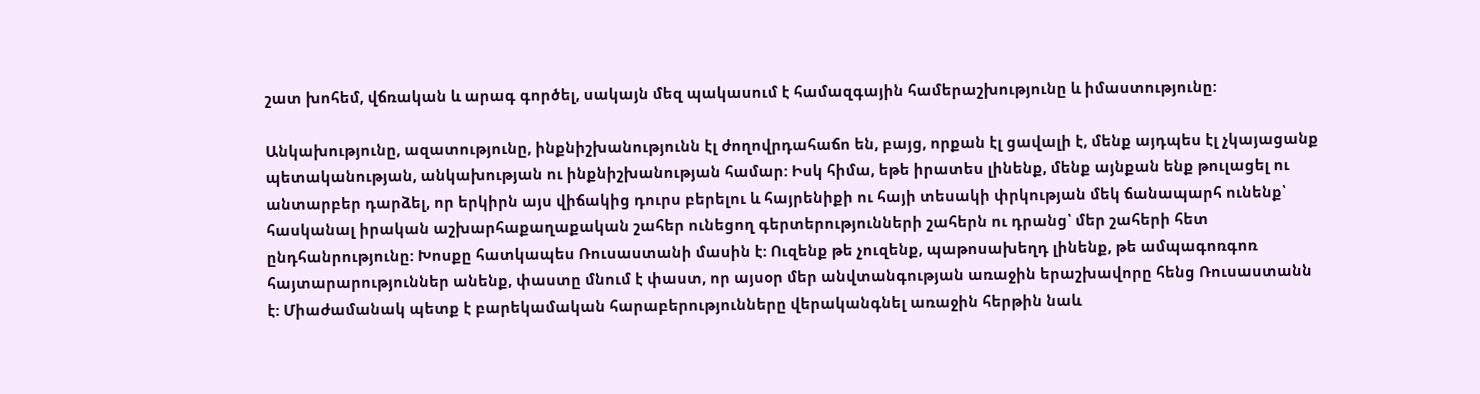շատ խոհեմ, վճռական և արագ գործել, սակայն մեզ պակասում է համազգային համերաշխությունը և իմաստությունը:

Անկախությունը, ազատությունը, ինքնիշխանությունն էլ ժողովրդահաճո են, բայց, որքան էլ ցավալի է, մենք այդպես էլ չկայացանք պետականության, անկախության ու ինքնիշխանության համար: Իսկ հիմա, եթե իրատես լինենք, մենք այնքան ենք թուլացել ու անտարբեր դարձել, որ երկիրն այս վիճակից դուրս բերելու և հայրենիքի ու հայի տեսակի փրկության մեկ ճանապարհ ունենք՝ հասկանալ իրական աշխարհաքաղաքական շահեր ունեցող գերտերությունների շահերն ու դրանց՝ մեր շահերի հետ ընդհանրությունը: Խոսքը հատկապես Ռուսաստանի մասին է: Ուզենք թե չուզենք, պաթոսախեղդ լինենք, թե ամպագոռգոռ հայտարարություններ անենք, փաստը մնում է փաստ, որ այսօր մեր անվտանգության առաջին երաշխավորը հենց Ռուսաստանն է: Միաժամանակ պետք է բարեկամական հարաբերությունները վերականգնել առաջին հերթին նաև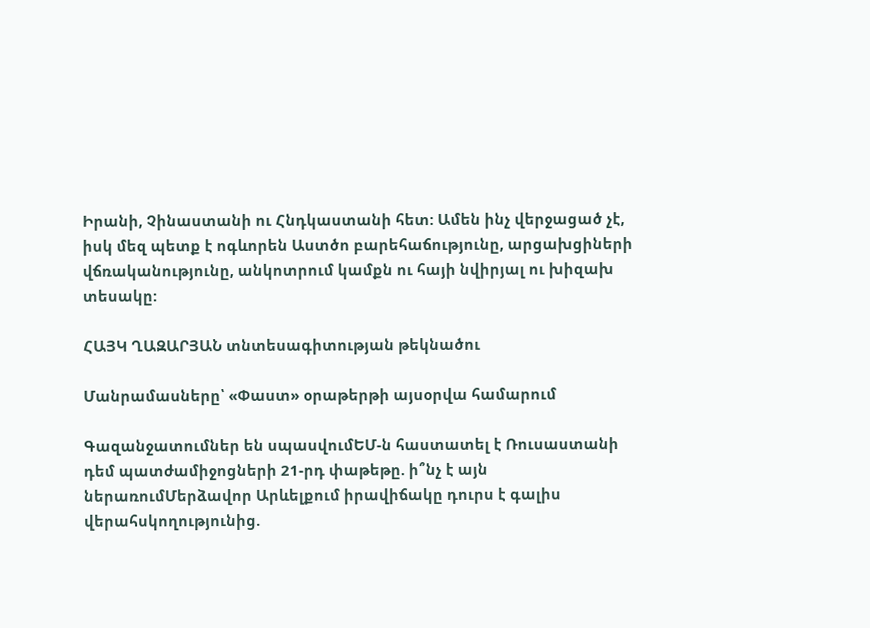Իրանի, Չինաստանի ու Հնդկաստանի հետ: Ամեն ինչ վերջացած չէ, իսկ մեզ պետք է ոգևորեն Աստծո բարեհաճությունը, արցախցիների վճռականությունը, անկոտրում կամքն ու հայի նվիրյալ ու խիզախ տեսակը:

ՀԱՅԿ ՂԱԶԱՐՅԱՆ տնտեսագիտության թեկնածու

Մանրամասները՝ «Փաստ» օրաթերթի այսօրվա համարում

Գազանջատումներ են սպասվումԵՄ-ն հաստատել է Ռուսաստանի դեմ պատժամիջոցների 21-րդ փաթեթը. ի՞նչ է այն ներառումՄերձավոր Արևելքում իրավիճակը դուրս է գալիս վերահսկողությունից.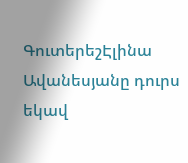ԳուտերեշԷլինա Ավանեսյանը դուրս եկավ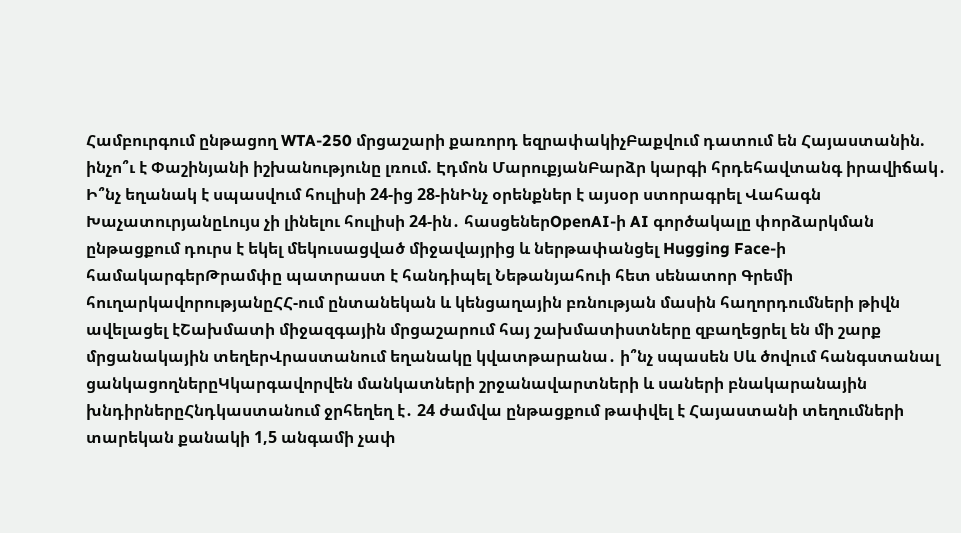Համբուրգում ընթացող WTA-250 մրցաշարի քառորդ եզրափակիչԲաքվում դատում են Հայաստանին. ինչո՞ւ է Փաշինյանի իշխանությունը լռում. Էդմոն ՄարուքյանԲարձր կարգի հրդեհավտանգ իրավիճակ․ Ի՞նչ եղանակ է սպասվում հուլիսի 24-ից 28-ինԻնչ օրենքներ է այսօր ստորագրել Վահագն ԽաչատուրյանըԼույս չի լինելու հուլիսի 24-ին․ հասցեներOpenAI-ի AI գործակալը փորձարկման ընթացքում դուրս է եկել մեկուսացված միջավայրից և ներթափանցել Hugging Face-ի համակարգերԹրամփը պատրաստ է հանդիպել Նեթանյահուի հետ սենատոր Գրեմի հուղարկավորությանըՀՀ-ում ընտանեկան և կենցաղային բռնության մասին հաղորդումների թիվն ավելացել էՇախմատի միջազգային մրցաշարում հայ շախմատիստները զբաղեցրել են մի շարք մրցանակային տեղերՎրաստանում եղանակը կվատթարանա․ ի՞նչ սպասեն Սև ծովում հանգստանալ ցանկացողներըԿկարգավորվեն մանկատների շրջանավարտների և սաների բնակարանային խնդիրներըՀնդկաստանում ջրհեղեղ է․ 24 ժամվա ընթացքում թափվել է Հայաստանի տեղումների տարեկան քանակի 1,5 անգամի չափ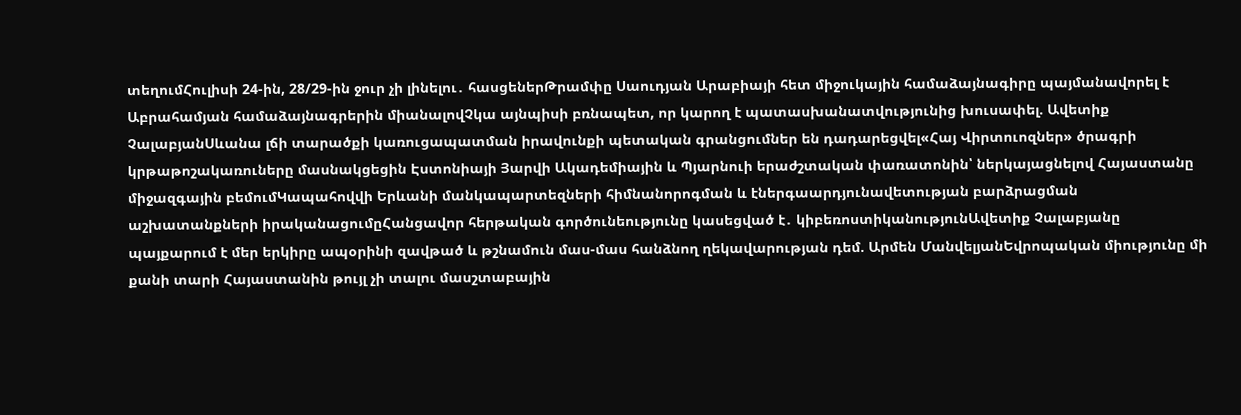տեղումՀուլիսի 24-ին, 28/29-ին ջուր չի լինելու․ հասցեներԹրամփը Սաուդյան Արաբիայի հետ միջուկային համաձայնագիրը պայմանավորել է Աբրահամյան համաձայնագրերին միանալովՉկա այնպիսի բռնապետ, որ կարող է պատասխանատվությունից խուսափել. Ավետիք ՉալաբյանՍևանա լճի տարածքի կառուցապատման իրավունքի պետական գրանցումներ են դադարեցվել«Հայ Վիրտուոզներ» ծրագրի կրթաթոշակառուները մասնակցեցին Էստոնիայի Յարվի Ակադեմիային և Պյարնուի երաժշտական փառատոնին՝ ներկայացնելով Հայաստանը միջազգային բեմումԿապահովվի Երևանի մանկապարտեզների հիմնանորոգման և էներգաարդյունավետության բարձրացման աշխատանքների իրականացումըՀանցավոր հերթական գործունեությունը կասեցված է․ կիբեռոստիկանությունԱվետիք Չալաբյանը պայքարում է մեր երկիրը ապօրինի զավթած և թշնամուն մաս-մաս հանձնող ղեկավարության դեմ. Արմեն ՄանվելյանԵվրոպական միությունը մի քանի տարի Հայաստանին թույլ չի տալու մասշտաբային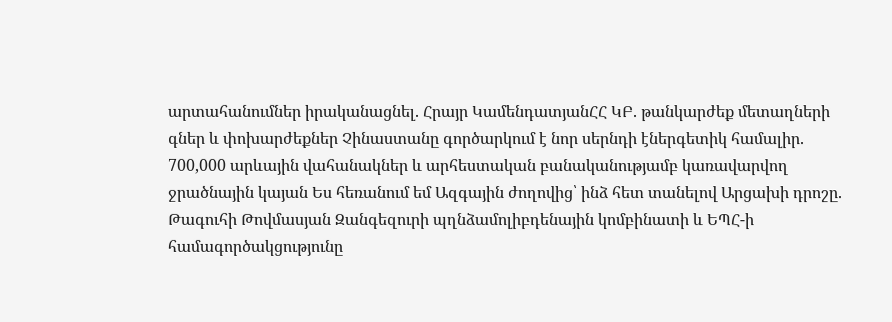արտահանումներ իրականացնել. Հրայր ԿամենդատյանՀՀ ԿԲ. թանկարժեք մետաղների գներ և փոխարժեքներ Չինաստանը գործարկում է նոր սերնդի էներգետիկ համալիր. 700,000 արևային վահանակներ և արհեստական բանականությամբ կառավարվող ջրածնային կայան Ես հեռանում եմ Ազգային ժողովից՝ ինձ հետ տանելով Արցախի դրոշը. Թագուհի Թովմասյան Զանգեզուրի պղնձամոլիբդենային կոմբինատի և ԵՊՀ-ի համագործակցությունը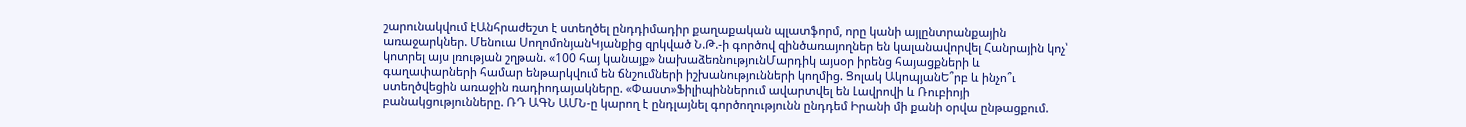շարունակվում էԱնհրաժեշտ է ստեղծել ընդդիմադիր քաղաքական պլատֆորմ, որը կանի այլընտրանքային առաջարկներ. Մենուա ՍողոմոնյանԿյանքից զրկված Ն.Թ.-ի գործով զինծառայողներ են կալանավորվել Հանրային կոչ՝ կոտրել այս լռության շղթան. «100 հայ կանայք» նախաձեռնությունՄարդիկ այսօր իրենց հայացքների և գաղափարների համար ենթարկվում են ճնշումների իշխանությունների կողմից. Ցոլակ ԱկոպյանԵ՞րբ և ինչո՞ւ ստեղծվեցին առաջին ռադիոդայակները. «Փաստ»Ֆիլիպիններում ավարտվել են Լավրովի և Ռուբիոյի բանակցությունները. ՌԴ ԱԳՆ ԱՄՆ-ը կարող է ընդլայնել գործողությունն ընդդեմ Իրանի մի քանի օրվա ընթացքում.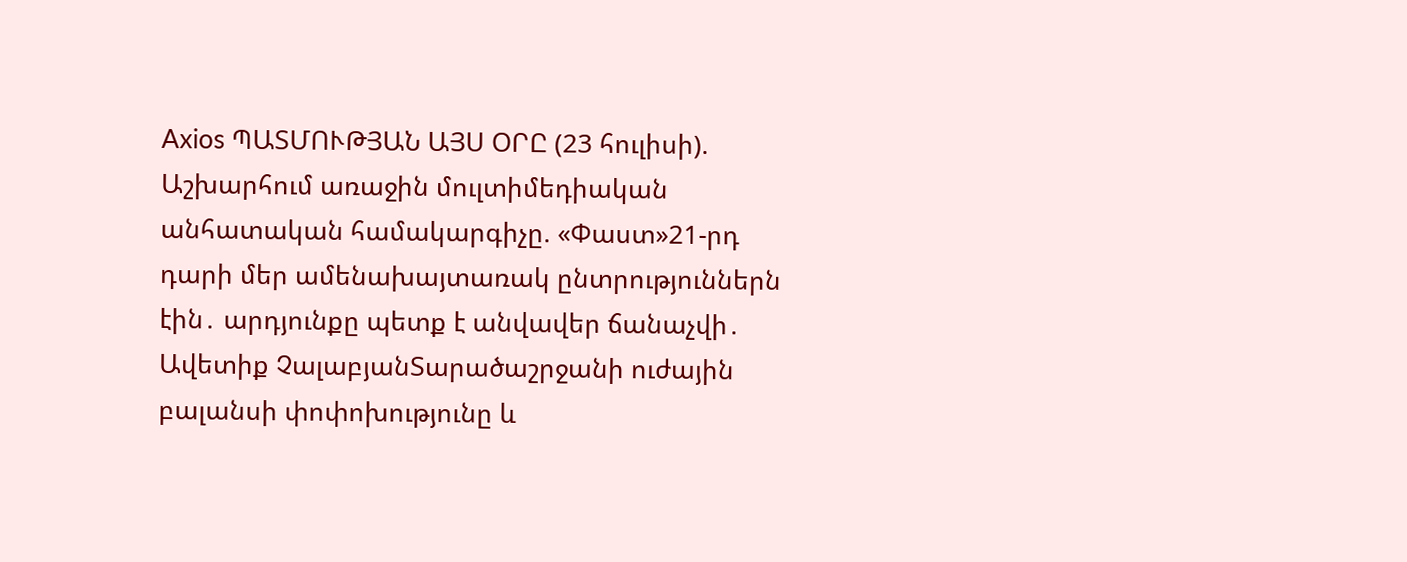Axios ՊԱՏՄՈՒԹՅԱՆ ԱՅՍ ՕՐԸ (23 հուլիսի). Աշխարհում առաջին մուլտիմեդիական անհատական համակարգիչը. «Փաստ»21-րդ դարի մեր ամենախայտառակ ընտրություններն էին․ արդյունքը պետք է անվավեր ճանաչվի․ Ավետիք ՉալաբյանՏարածաշրջանի ուժային բալանսի փոփոխությունը և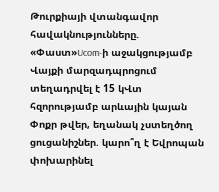Թուրքիայի վտանգավոր հավակնությունները. «Փաստ»Ucom-ի աջակցությամբ Վայքի մարզադպրոցում տեղադրվել է 15 կՎտ հզորությամբ արևային կայան Փոքր թվեր, եղանակ չստեղծող ցուցանիշներ. կարո՞ղ է Եվրոպան փոխարինել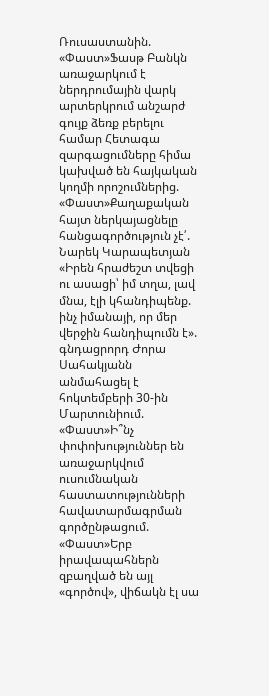Ռուսաստանին. «Փաստ»Ֆասթ Բանկն առաջարկում է ներդրումային վարկ արտերկրում անշարժ գույք ձեռք բերելու համար Հետագա զարգացումները հիմա կախված են հայկական կողմի որոշումներից. «Փաստ»Քաղաքական հայտ ներկայացնելը հանցագործություն չէ՛. Նարեկ Կարապետյան «Իրեն հրաժեշտ տվեցի ու ասացի՝ իմ տղա, լավ մնա, էլի կհանդիպենք. ինչ իմանայի, որ մեր վերջին հանդիպումն է». գնդացրորդ Ժորա Սահակյանն անմահացել է հոկտեմբերի 30-ին Մարտունիում. «Փաստ»Ի՞նչ փոփոխություններ են առաջարկվում ուսումնական հաստատությունների հավատարմագրման գործընթացում. «Փաստ»Երբ իրավապահներն զբաղված են այլ «գործով», վիճակն էլ սա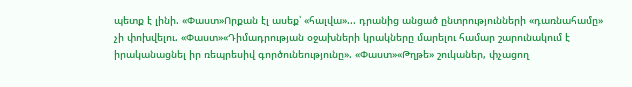պետք է լինի. «Փաստ»Որքան էլ ասեք՝ «հալվա»... դրանից անցած ընտրությունների «դառնահամը» չի փոխվելու. «Փաստ»«Դիմադրության օջախների կրակները մարելու համար շարունակում է իրականացնել իր ռեպրեսիվ գործունեությունը». «Փաստ»«Թղթե» շուկաներ, փչացող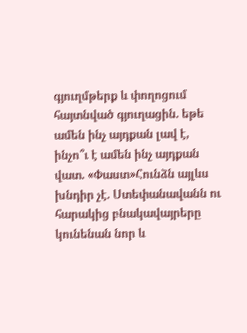գյուղմթերք և փողոցում հայտնված գյուղացին. եթե ամեն ինչ այդքան լավ է, ինչո՞ւ է ամեն ինչ այդքան վատ. «Փաստ»Հունձն այլևս խնդիր չէ. Ստեփանավանն ու հարակից բնակավայրերը կունենան նոր և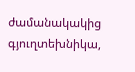ժամանակակից գյուղտեխնիկա,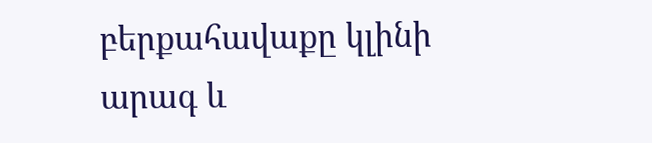բերքահավաքը կլինի արագ և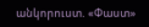անկորուստ. «Փաստ»